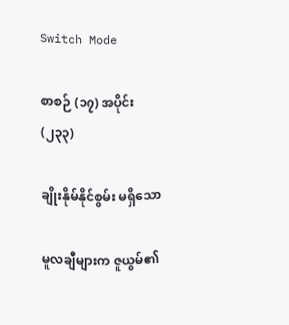Switch Mode

စာစဉ် (၁၇) အပိုင်း (၂၃၃)

ချိုးနိုမ်နိုင်စွမ်း မရှိသော

မူလချီများက ဇူယွမ်၏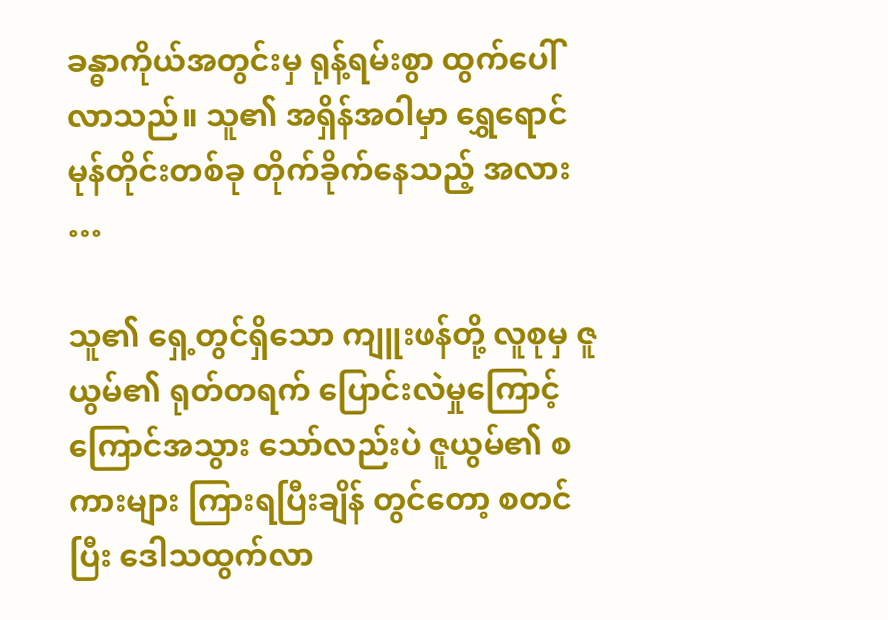ခန္ဓာကိုယ်အတွင်းမှ ရုန့်ရမ်းစွာ ထွက်ပေါ်လာသည်။ သူ၏ အရှိန်အဝါမှာ ရွှေရောင် မုန်တိုင်းတစ်ခု တိုက်ခိုက်နေသည့် အလား …

သူ၏ ရှေ့တွင်ရှိသော ကျူးဖန်တို့ လူစုမှ ဇူယွမ်၏ ရုတ်တရက် ပြောင်းလဲမှုကြောင့် ကြောင်အသွား သော်လည်းပဲ ဇူယွမ်၏ စကားများ ကြားရပြီးချိန် တွင်တော့ စတင်ပြီး ဒေါသထွက်လာ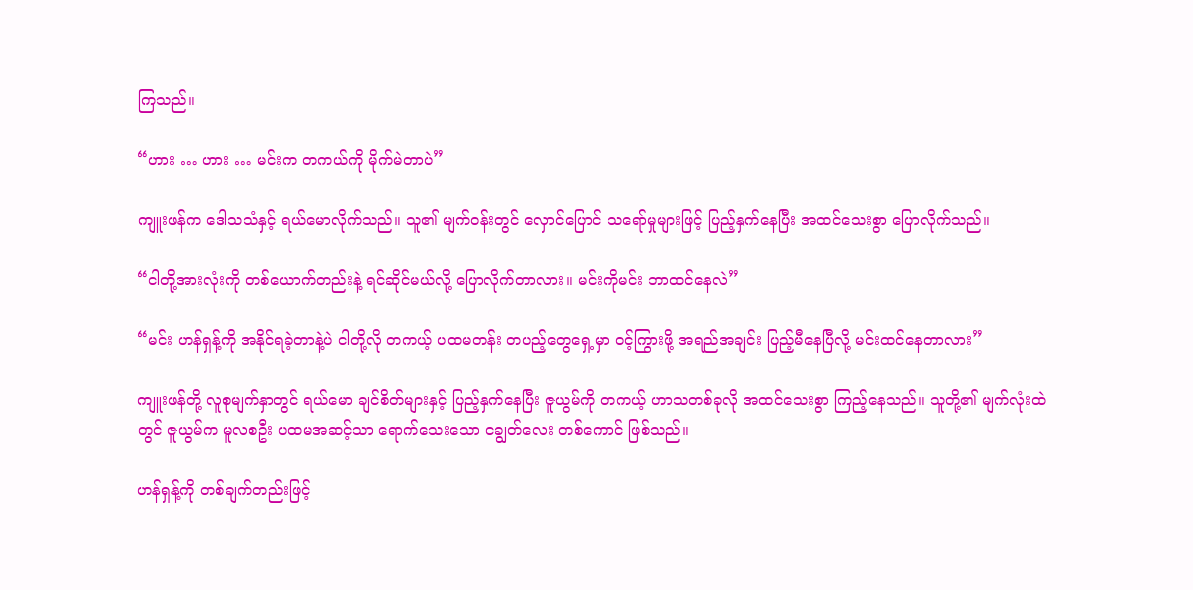ကြသည်။

“ဟား … ဟား … မင်းက တကယ်ကို မိုက်မဲတာပဲ”

ကျူးဖန်က ဒေါသသံနှင့် ရယ်မောလိုက်သည်။ သူ၏ မျက်ဝန်းတွင် လှောင်ပြောင် သရော်မှုများဖြင့် ပြည့်နှက်နေပြီး အထင်သေးစွာ ပြောလိုက်သည်။

“ငါတို့အားလုံးကို တစ်ယောက်တည်းနဲ့ ရင်ဆိုင်မယ်လို့ ပြောလိုက်တာလား။ မင်းကိုမင်း ဘာထင်နေလဲ”

“မင်း ဟန်ရှန့်ကို အနိုင်ရခဲ့တာနဲ့ပဲ ငါတို့လို တကယ့် ပထမတန်း တပည့်တွေရှေ့မှာ ဝင့်ကြွားဖို့ အရည်အချင်း ပြည့်မီနေပြီလို့ မင်းထင်နေတာလား”

ကျူးဖန်တို့ လူစုမျက်နှာတွင် ရယ်မော ချင်စိတ်များနှင့် ပြည့်နှက်နေပြီး ဇူယွမ်ကို တကယ့် ဟာသတစ်ခုလို အထင်သေးစွာ ကြည့်နေသည်။ သူတို့၏ မျက်လုံးထဲတွင် ဇူယွမ်က မူလစဦး ပထမအဆင့်သာ ရောက်သေးသော ငချွတ်လေး တစ်ကောင် ဖြစ်သည်။

ဟန်ရှန့်ကို တစ်ချက်တည်းဖြင့်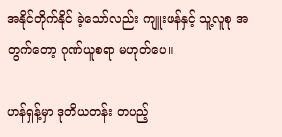အနိုင်တိုက်နိုင် ခဲ့သော်လည်း ကျူးဖန်နှင့် သူ့လူစု အတွက်တော့ ဂုဏ်ယူစရာ မဟုတ်ပေ။

ဟန်ရှန့်မှာ ဒုတိယတန်း တပည့်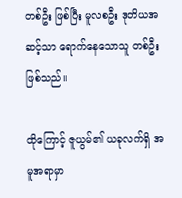တစ်ဦး ဖြစ်ပြီး မူလစဦး ဒုတိယအဆင့်သာ ရောက်နေသောသူ တစ်ဦး ဖြစ်သည်။

ထိုကြောင့် ဇူယွမ်၏ ယခုလက်ရှိ အမူအရာမှာ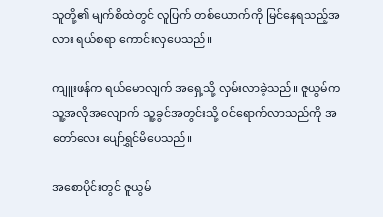သူတို့၏ မျက်စိထဲတွင် လူပြက် တစ်ယောက်ကို မြင်နေရသည့်အလား ရယ်စရာ ကောင်းလှပေသည်။

ကျူးဖန်က ရယ်မောလျက် အရှေ့သို့ လှမ်းလာခဲ့သည်။ ဇူယွမ်က သူ့အလိုအလျောက် သူ့ခွင်အတွင်းသို့ ဝင်ရောက်လာသည်ကို အတော်လေး ပျော်ရွှင်မိပေသည်။

အစောပိုင်းတွင် ဇူယွမ်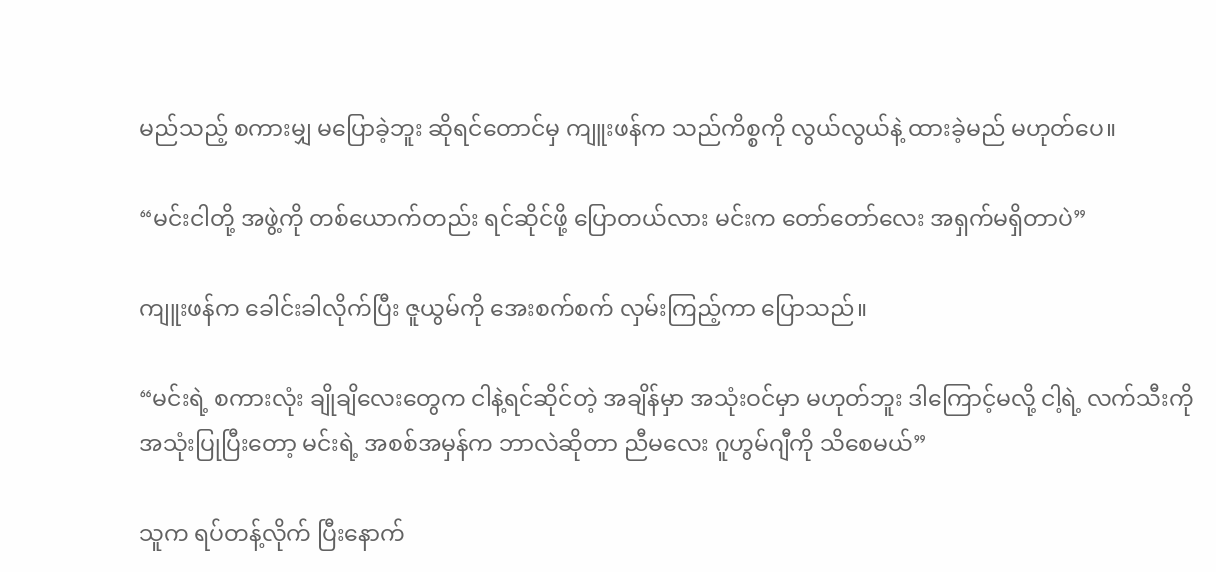မည်သည့် စကားမျှ မပြောခဲ့ဘူး ဆိုရင်တောင်မှ ကျူးဖန်က သည်ကိစ္စကို လွယ်လွယ်နဲ့ ထားခဲ့မည် မဟုတ်ပေ။

“မင်းငါတို့ အဖွဲ့ကို တစ်ယောက်တည်း ရင်ဆိုင်ဖို့ ပြောတယ်လား မင်းက တော်တော်လေး အရှက်မရှိတာပဲ”

ကျူးဖန်က ခေါင်းခါလိုက်ပြီး ဇူယွမ်ကို အေးစက်စက် လှမ်းကြည့်ကာ ပြောသည်။

“မင်းရဲ့ စကားလုံး ချိုချိလေးတွေက ငါနဲ့ရင်ဆိုင်တဲ့ အချိန်မှာ အသုံးဝင်မှာ မဟုတ်ဘူး ဒါကြောင့်မလို့ ငါ့ရဲ့ လက်သီးကို အသုံးပြုပြီးတော့ မင်းရဲ့ အစစ်အမှန်က ဘာလဲဆိုတာ ညီမလေး ဂူဟွမ်ဂျီကို သိစေမယ်”

သူက ရပ်တန့်လိုက် ပြီးနောက်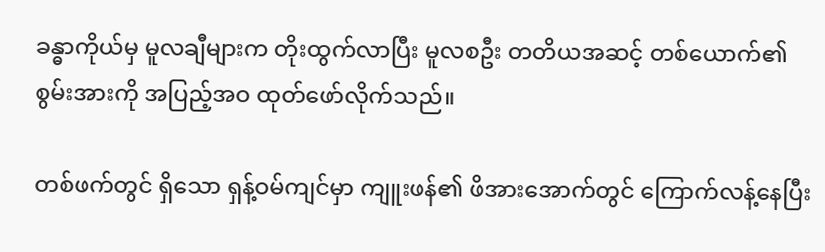ခန္ဓာကိုယ်မှ မူလချီများက တိုးထွက်လာပြီး မူလစဦး တတိယအဆင့် တစ်ယောက်၏ စွမ်းအားကို အပြည့်အဝ ထုတ်ဖော်လိုက်သည်။

တစ်ဖက်တွင် ရှိသော ရှန့်ဝမ်ကျင်မှာ ကျူးဖန်၏ ဖိအားအောက်တွင် ကြောက်လန့်နေပြီး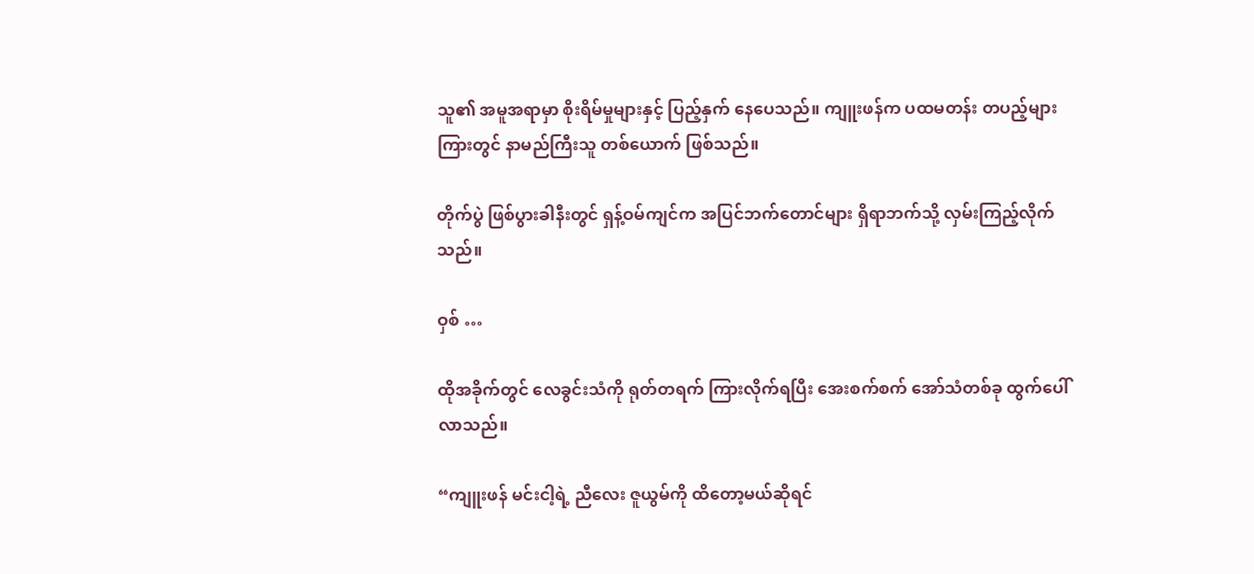သူ၏ အမူအရာမှာ စိုးရိမ်မှုများနှင့် ပြည့်နှက် နေပေသည်။ ကျူးဖန်က ပထမတန်း တပည့်များကြားတွင် နာမည်ကြီးသူ တစ်ယောက် ဖြစ်သည်။

တိုက်ပွဲ ဖြစ်ပွားခါနီးတွင် ရှန့်ဝမ်ကျင်က အပြင်ဘက်တောင်များ ရှိရာဘက်သို့ လှမ်းကြည့်လိုက်သည်။

ဝှစ် …

ထိုအခိုက်တွင် လေခွင်းသံကို ရုတ်တရက် ကြားလိုက်ရပြီး အေးစက်စက် အော်သံတစ်ခု ထွက်ပေါ်လာသည်။

“ကျူးဖန် မင်းငါ့ရဲ့ ညီလေး ဇူယွမ်ကို ထိတော့မယ်ဆိုရင်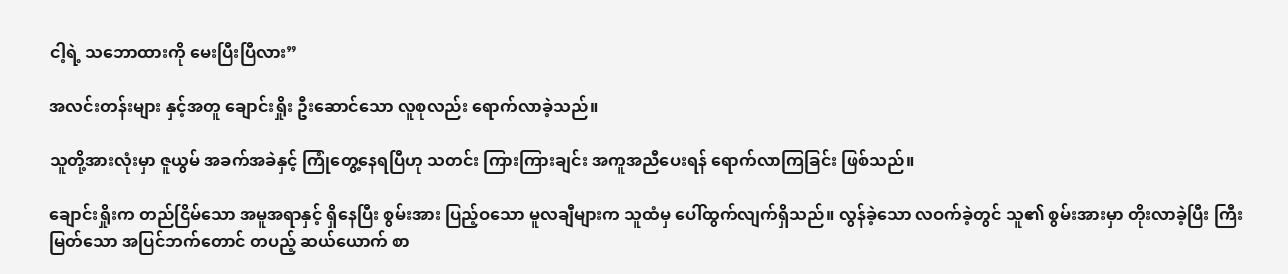ငါ့ရဲ့ သဘောထားကို မေးပြီးပြီလား”

အလင်းတန်းများ နှင့်အတူ ချောင်းရှိုး ဦးဆောင်သော လူစုလည်း ရောက်လာခဲ့သည်။

သူတို့အားလုံးမှာ ဇူယွမ် အခက်အခဲနှင့် ကြုံတွေ့နေရပြီဟု သတင်း ကြားကြားချင်း အကူအညီပေးရန် ရောက်လာကြခြင်း ဖြစ်သည်။

ချောင်းရှိုးက တည်ငြိမ်သော အမူအရာနှင့် ရှိနေပြီး စွမ်းအား ပြည့်ဝသော မူလချီများက သူထံမှ ပေါ်ထွက်လျက်ရှိသည်။ လွန်ခဲ့သော လဝက်ခဲ့တွင် သူ၏ စွမ်းအားမှာ တိုးလာခဲ့ပြီး ကြီးမြတ်သော အပြင်ဘက်တောင် တပည့် ဆယ်ယောက် စာ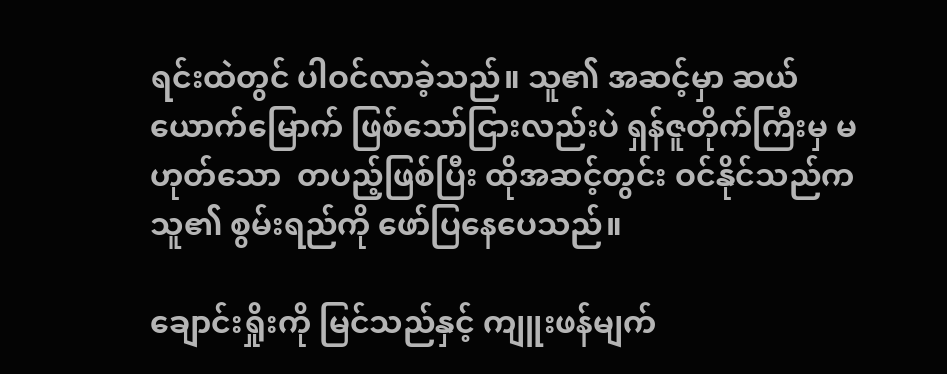ရင်းထဲတွင် ပါဝင်လာခဲ့သည်။ သူ၏ အဆင့်မှာ ဆယ်ယောက်မြောက် ဖြစ်သော်ငြားလည်းပဲ ရှန်ဇူတိုက်ကြီးမှ မဟုတ်သော  တပည့်ဖြစ်ပြီး ထိုအဆင့်တွင်း ဝင်နိုင်သည်က သူ၏ စွမ်းရည်ကို ဖော်ပြနေပေသည်။

ချောင်းရှိုးကို မြင်သည်နှင့် ကျူးဖန်မျက်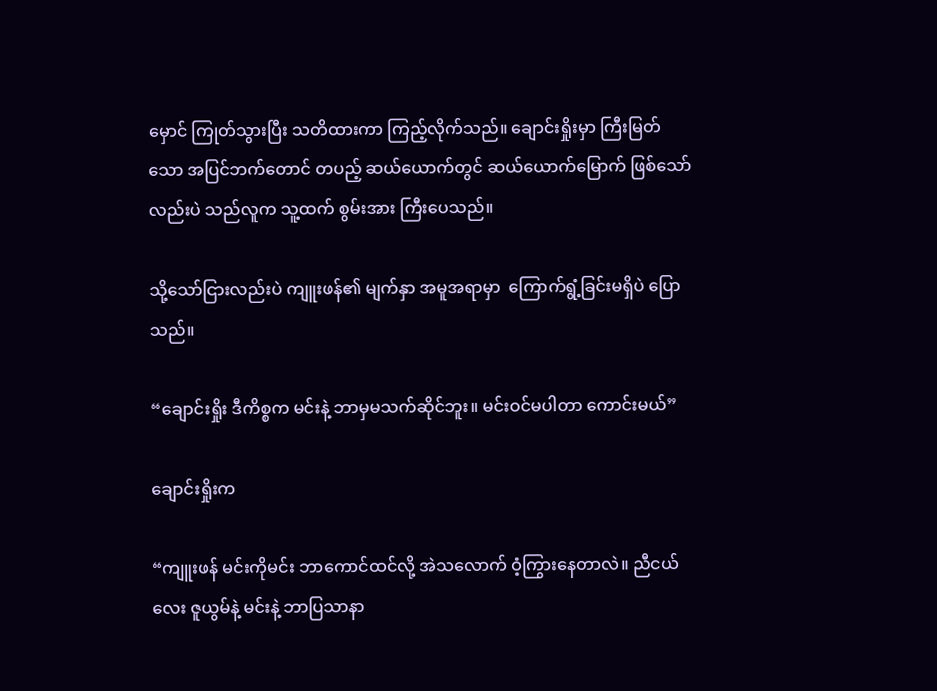မှောင် ကြုတ်သွားပြီး သတိထားကာ ကြည့်လိုက်သည်။ ချောင်းရှိုးမှာ ကြီးမြတ်သော အပြင်ဘက်တောင် တပည့် ဆယ်ယောက်တွင် ဆယ်ယောက်မြောက် ဖြစ်သော်လည်းပဲ သည်လူက သူ့ထက် စွမ်းအား ကြီးပေသည်။

သို့သော်ငြားလည်းပဲ ကျူးဖန်၏ မျက်နှာ အမူအရာမှာ  ကြောက်ရွံ့ခြင်းမရှိပဲ ပြောသည်။

“ချောင်းရှိုး ဒီကိစ္စက မင်းနဲ့ ဘာမှမသက်ဆိုင်ဘူး။ မင်းဝင်မပါတာ ကောင်းမယ်”

ချောင်းရှိုးက

“ကျူးဖန် မင်းကိုမင်း ဘာကောင်ထင်လို့ အဲသလောက် ဝံ့ကြွားနေတာလဲ။ ညီငယ်လေး ဇူယွမ်နဲ့ မင်းနဲ့ ဘာပြသာနာ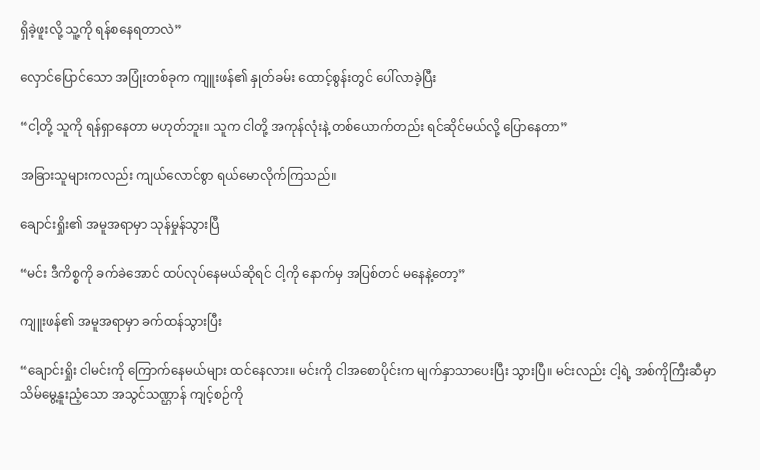ရှိခဲ့ဖူးလို့ သူ့ကို ရန်စနေရတာလဲ”

လှောင်ပြောင်သော အပြုံးတစ်ခုက ကျူးဖန်၏ နှုတ်ခမ်း ထောင့်စွန်းတွင် ပေါ်လာခဲ့ပြီး

“ငါ့တို့ သူကို ရန်ရှာနေတာ မဟုတ်ဘူး။ သူက ငါတို့ အကုန်လုံးနဲ့ တစ်ယောက်တည်း ရင်ဆိုင်မယ်လို့ ပြောနေတာ”

အခြားသူများကလည်း ကျယ်လောင်စွာ ရယ်မောလိုက်ကြသည်။

ချောင်းရှိုး၏ အမူအရာမှာ သုန်မှုန်သွားပြီ

“မင်း ဒီကိစ္စကို ခက်ခဲအောင် ထပ်လုပ်နေမယ်ဆိုရင် ငါ့ကို နောက်မှ အပြစ်တင် မနေနဲ့တော့”

ကျူးဖန်၏ အမူအရာမှာ ခက်ထန်သွားပြီး

“ချောင်းရှိုး ငါမင်းကို ကြောက်နေမယ်များ ထင်နေလား။ မင်းကို ငါအစောပိုင်းက မျက်နှာသာပေးပြီး သွားပြီ။ မင်းလည်း ငါ့ရဲ့ အစ်ကိုကြီးဆီမှာ သိမ်မွေ့နူးညံ့သော အသွင်သဏ္ဌာန် ကျင့်စဉ်ကို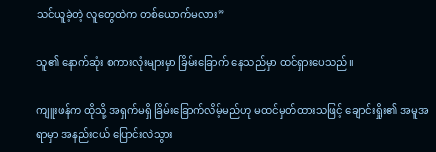သင်ယူခဲ့တဲ့ လူတွေထဲက တစ်ယောက်မလား”

သူ၏ နောက်ဆုံး စကားလုံးများမှာ ခြိမ်းခြောက် နေသည်မှာ ထင်ရှားပေသည်။

ကျူးဖန်က ထိုသို့ အရှက်မရှိ ခြိမ်းခြောက်လိမ့်မည်ဟု မထင်မှတ်ထားသဖြင့် ချောင်းရှိုး၏ အမူအရာမှာ အနည်းငယ် ပြောင်းလဲသွား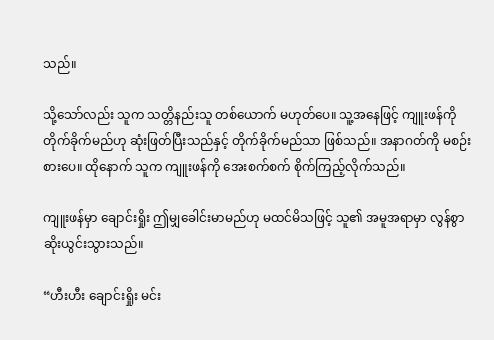သည်။

သို့သော်လည်း သူက သတ္တိနည်းသူ တစ်ယောက် မဟုတ်ပေ။ သူ့အနေဖြင့် ကျူးဖန်ကို တိုက်ခိုက်မည်ဟု ဆုံးဖြတ်ပြီးသည်နှင့် တိုက်ခိုက်မည်သာ ဖြစ်သည်။ အနာဂတ်ကို မစဉ်းစားပေ။ ထိုနောက် သူက ကျူးဖန်ကို အေးစက်စက် စိုက်ကြည့်လိုက်သည်။

ကျူးဖန်မှာ ချောင်းရှိုး ဤမျှခေါင်းမာမည်ဟု မထင်မိသဖြင့် သူ၏ အမူအရာမှာ လွန်စွာ ဆိုးယွင်းသွားသည်။

“ဟီးဟီး ချောင်းရှိုး မင်း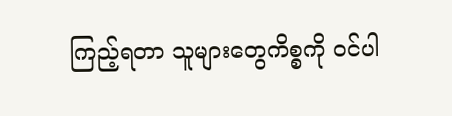ကြည့်ရတာ သူများတွေကိစ္စကို ဝင်ပါ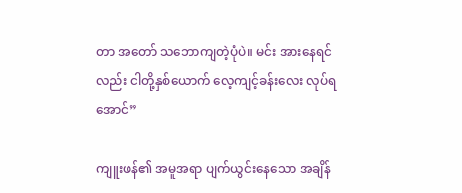တာ အတော် သဘောကျတဲ့ပုံပဲ။ မင်း အားနေရင်လည်း ငါတို့နှစ်ယောက် လေ့ကျင့်ခန်းလေး လုပ်ရအောင်”

ကျူးဖန်၏ အမူအရာ ပျက်ယွင်းနေသော အချိန်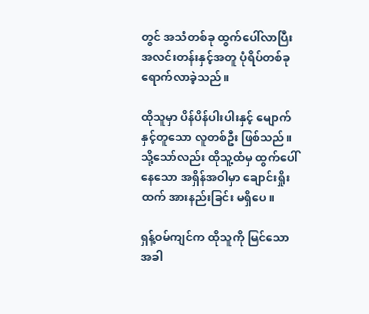တွင် အသံတစ်ခု ထွက်ပေါ်လာပြီး အလင်းတန်းနှင့်အတူ ပုံရိပ်တစ်ခု ရောက်လာခဲ့သည်။

ထိုသူမှာ ပိန်ပိန်ပါးပါးနှင့် မျောက်နှင့်တူသော လူတစ်ဦး ဖြစ်သည်။ သို့သော်လည်း ထိုသူ့ထံမှ ထွက်ပေါ်နေသော အရှိန်အဝါမှာ ချောင်းရှိုးထက် အားနည်းခြင်း မရှိပေ။

ရှန့်ဝမ်ကျင်က ထိုသူကို မြင်သောအခါ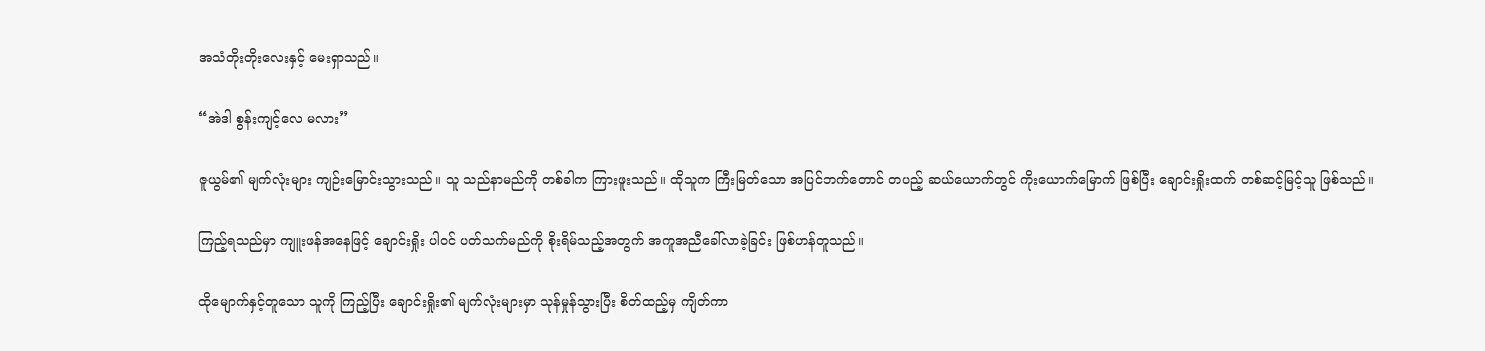အသံတိုးတိုးလေးနှင့် မေးရှာသည်။

“အဲဒါ စွန်းကျင့်လေ မလား”

ဇူယွမ်၏ မျက်လုံးများ ကျဉ်းမြောင်းသွားသည်။ သူ သည်နာမည်ကို တစ်ခါက ကြားဖူးသည်။ ထိုသူက ကြီးမြတ်သော အပြင်ဘက်တောင် တပည့် ဆယ်ယောက်တွင် ကိုးယောက်မြောက် ဖြစ်ပြီး ချောင်းရှိုးထက် တစ်ဆင့်မြင့်သူ ဖြစ်သည်။

ကြည့်ရသည်မှာ ကျူးဖန်အနေဖြင့် ချောင်းရှိုး ပါဝင် ပတ်သက်မည်ကို စိုးရိမ်သည့်အတွက် အကူအညီခေါ်လာခဲ့ခြင်း ဖြစ်ဟန်တူသည်။

ထိုမျောက်နှင့်တူသော သူကို ကြည့်ပြီး ချောင်းရှိုး၏ မျက်လုံးများမှာ သုန်မှုန်သွားပြီး စိတ်ထည့်မှ ကျိတ်ကာ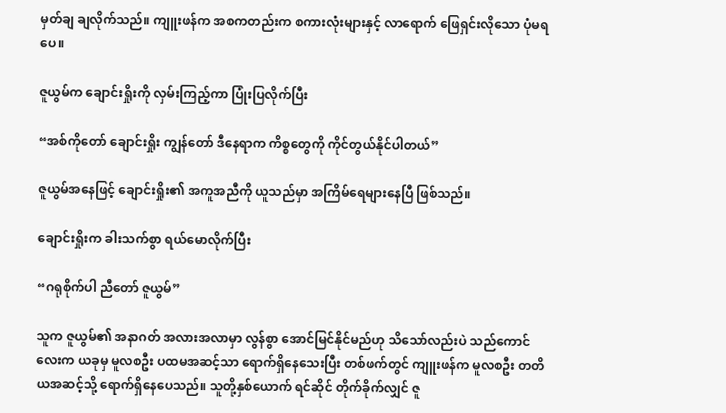မှတ်ချ ချလိုက်သည်။ ကျူးဖန်က အစကတည်းက စကားလုံးများနှင့် လာရောက် ဖြေရှင်းလိုသော ပုံမရပေ။

ဇူယွမ်က ချောင်းရှိုးကို လှမ်းကြည့်ကာ ပြုံးပြလိုက်ပြီး

“အစ်ကိုတော် ချောင်းရှိုး ကျွန်တော် ဒီနေရာက ကိစ္စတွေကို ကိုင်တွယ်နိုင်ပါတယ်”

ဇူယွမ်အနေဖြင့် ချောင်းရှိုး၏ အကူအညီကို ယူသည်မှာ အကြိမ်ရေများနေပြီ ဖြစ်သည်။

ချောင်းရှိုးက ခါးသက်စွာ ရယ်မောလိုက်ပြီး

“ဂရုစိုက်ပါ ညီတော် ဇူယွမ်”

သူက ဇူယွမ်၏ အနာဂတ် အလားအလာမှာ လွန်စွာ အောင်မြင်နိုင်မည်ဟု သိသော်လည်းပဲ သည်ကောင်လေးက ယခုမှ မူလစဦး ပထမအဆင့်သာ ရောက်ရှိနေသေးပြီး တစ်ဖက်တွင် ကျူးဖန်က မူလစဦး တတိယအဆင့်သို့ ရောက်ရှိနေပေသည်။ သူတို့နှစ်ယောက် ရင်ဆိုင် တိုက်ခိုက်လျှင် ဇူ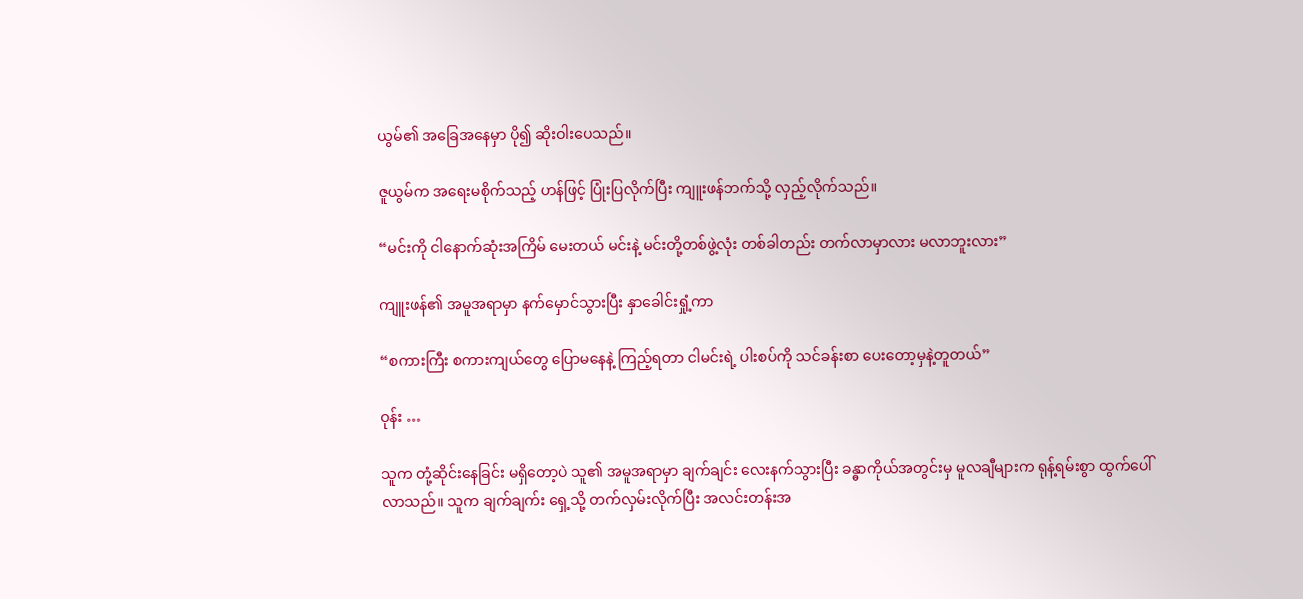ယွမ်၏ အခြေအနေမှာ ပို၍ ဆိုးဝါးပေသည်။

ဇူယွမ်က အရေးမစိုက်သည့် ဟန်ဖြင့် ပြုံးပြလိုက်ပြီး ကျူးဖန်ဘက်သို့ လှည့်လိုက်သည်။

“မင်းကို ငါနောက်ဆုံးအကြိမ် မေးတယ် မင်းနဲ့ မင်းတို့တစ်ဖွဲ့လုံး တစ်ခါတည်း တက်လာမှာလား မလာဘူးလား”

ကျူးဖန်၏ အမူအရာမှာ နက်မှောင်သွားပြီး နှာခေါင်းရှုံ့ကာ

“စကားကြီး စကားကျယ်တွေ ပြောမနေနဲ့ ကြည့်ရတာ ငါမင်းရဲ့ ပါးစပ်ကို သင်ခန်းစာ ပေးတော့မှနဲ့တူတယ်”

ဝုန်း …

သူက တုံ့ဆိုင်းနေခြင်း မရှိတော့ပဲ သူ၏ အမူအရာမှာ ချက်ချင်း လေးနက်သွားပြီး ခန္ဓာကိုယ်အတွင်းမှ မူလချီများက ရုန့်ရမ်းစွာ ထွက်ပေါ်လာသည်။ သူက ချက်ချက်း ရှေ့သို့ တက်လှမ်းလိုက်ပြီး အလင်းတန်းအ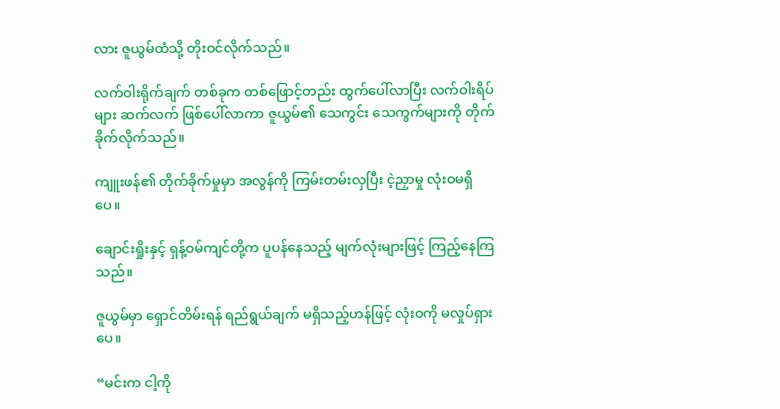လား ဇူယွမ်ထံသို့ တိုးဝင်လိုက်သည်။

လက်ဝါးရိုက်ချက် တစ်ခုက တစ်ဖြောင့်တည်း ထွက်ပေါ်လာပြီး လက်ဝါးရိပ်များ ဆက်လက် ဖြစ်ပေါ်လာကာ ဇူယွမ်၏ သေကွင်း သေကွက်များကို တိုက်ခိုက်လိုက်သည်။

ကျူးဖန်၏ တိုက်ခိုက်မှုမှာ အလွန်ကို ကြမ်းတမ်းလှပြီး ငဲ့ညှာမှု လုံးဝမရှိပေ။

ချောင်းရှိုးနှင့် ရှန့်ဝမ်ကျင်တို့က ပူပန်နေသည့် မျက်လုံးများဖြင့် ကြည့်နေကြသည်။

ဇူယွမ်မှာ ရှောင်တိမ်းရန် ရည်ရွယ်ချက် မရှိသည့်ဟန်ဖြင့် လုံးဝကို မလှုပ်ရှားပေ။

“မင်းက ငါ့ကို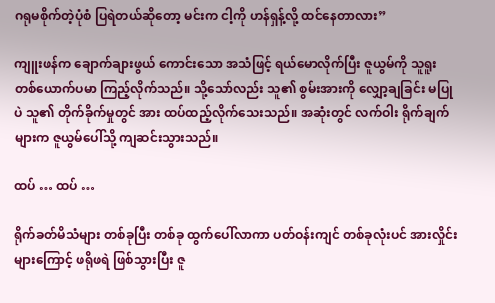ဂရုမစိုက်တဲ့ပုံစံ ပြရဲတယ်ဆိုတော့ မင်းက ငါ့ကို ဟန်ရှန့်လို့ ထင်နေတာလား”

ကျူးဖန်က ချောက်ချားဖွယ် ကောင်းသော အသံဖြင့် ရယ်မောလိုက်ပြီး ဇူယွမ်ကို သူရူး တစ်ယောက်ပမာ ကြည့်လိုက်သည်။ သို့သော်လည်း သူ၏ စွမ်းအားကို လျှော့ချခြင်း မပြုပဲ သူ၏ တိုက်ခိုက်မှုတွင် အား ထပ်ထည့်လိုက်သေးသည်။ အဆုံးတွင် လက်ဝါး ရိုက်ချက်များက ဇူယွမ်ပေါ်သို့ ကျဆင်းသွားသည်။

ထပ် … ထပ် …

ရိုက်ခတ်မိသံများ တစ်ခုပြီး တစ်ခု ထွက်ပေါ်လာကာ ပတ်ဝန်းကျင် တစ်ခုလုံးပင် အားလှိုင်းများကြောင့် ဖရိုဖရဲ ဖြစ်သွားပြီး ဇူ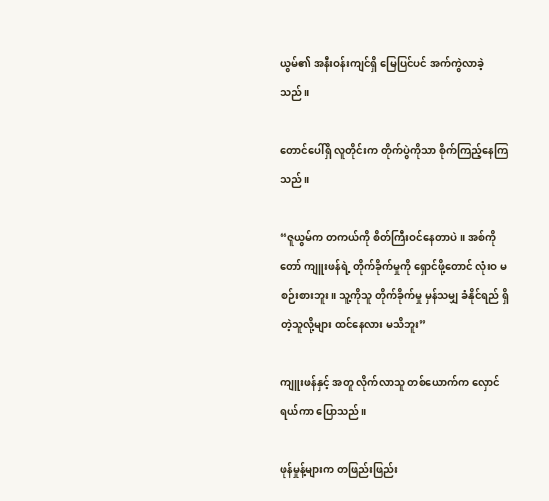ယွမ်၏ အနီးဝန်းကျင်ရှိ မြေပြင်ပင် အက်ကွဲလာခဲ့သည်။

တောင်ပေါ်ရှိ လူတိုင်းက တိုက်ပွဲကိုသာ စိုက်ကြည့်နေကြသည်။

“ဇူယွမ်က တကယ်ကို စိတ်ကြီးဝင်နေတာပဲ။ အစ်ကိုတော် ကျူးဖန်ရဲ့ တိုက်ခိုက်မှုကို ရှောင်ဖို့တောင် လုံးဝ မစဉ်းစားဘူး။ သူ့ကိုသူ တိုက်ခိုက်မှု မှန်သမျှ ခံနိုင်ရည် ရှိတဲ့သူလို့များ ထင်နေလား မသိဘူး”

ကျူးဖန်နှင့် အတူ လိုက်လာသူ တစ်ယောက်က လှောင်ရယ်ကာ ပြောသည်။

ဖုန်မှုန့်များက တဖြည်းဖြည်း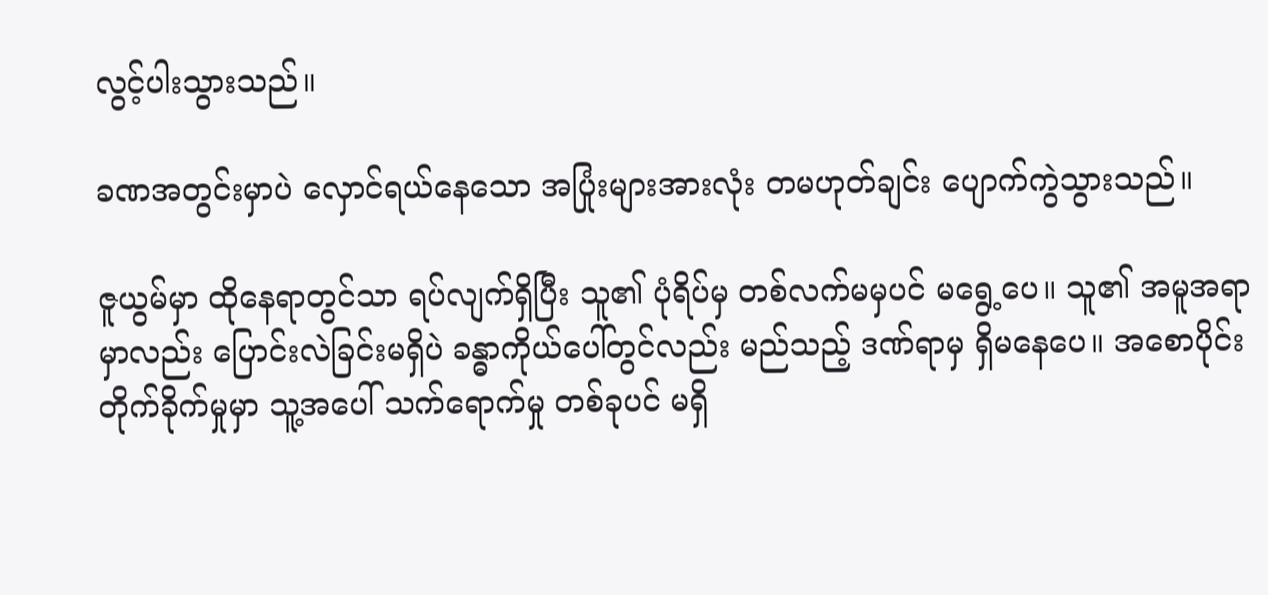လွင့်ပါးသွားသည်။

ခဏအတွင်းမှာပဲ လှောင်ရယ်နေသော အပြုံးများအားလုံး တမဟုတ်ချင်း ပျောက်ကွဲသွားသည်။

ဇူယွမ်မှာ ထိုနေရာတွင်သာ ရပ်လျက်ရှိပြီး သူ၏ ပုံရိပ်မှ တစ်လက်မမှပင် မရွေ့ပေ။ သူ၏ အမူအရာမှာလည်း ပြောင်းလဲခြင်းမရှိပဲ ခန္ဓာကိုယ်ပေါ်တွင်လည်း မည်သည့် ဒဏ်ရာမှ ရှိမနေပေ။ အစောပိုင်း တိုက်ခိုက်မှုမှာ သူ့အပေါ် သက်ရောက်မှု တစ်ခုပင် မရှိ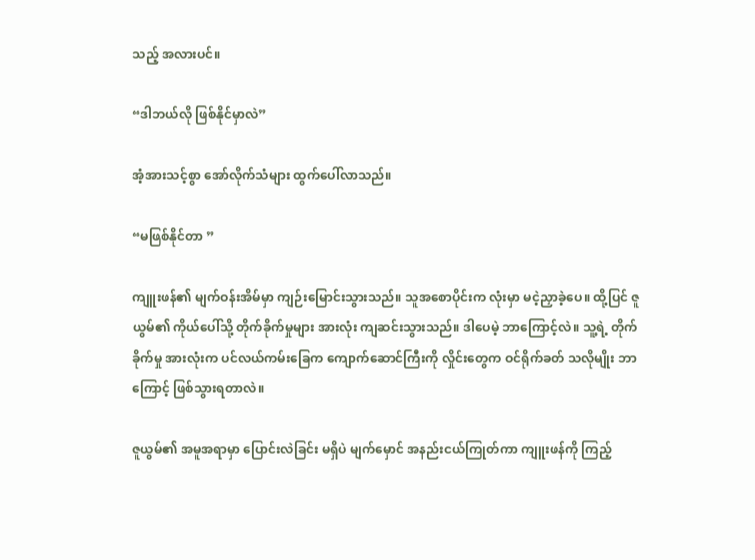သည့် အလားပင်။

“ဒါဘယ်လို ဖြစ်နိုင်မှာလဲ”

အံ့အားသင့်စွာ အော်လိုက်သံများ ထွက်ပေါ်လာသည်။

“မဖြစ်နိုင်တာ ”

ကျူးဖန်၏ မျက်ဝန်းအိမ်မှာ ကျဉ်းမြောင်းသွားသည်။ သူအစောပိုင်းက လုံးမှာ မငဲ့ညှာခဲ့ပေ။ ထို့ပြင် ဇူယွမ်၏ ကိုယ်ပေါ်သို့ တိုက်ခိုက်မှုများ အားလုံး ကျဆင်းသွားသည်။ ဒါပေမဲ့ ဘာကြောင့်လဲ။ သူ့ရဲ့ တိုက်ခိုက်မှု အားလုံးက ပင်လယ်ကမ်းခြေက ကျောက်ဆောင်ကြီးကို လှိုင်းတွေက ဝင်ရိုက်ခတ် သလိုမျိုး ဘာကြောင့် ဖြစ်သွားရတာလဲ။

ဇူယွမ်၏ အမူအရာမှာ ပြောင်းလဲခြင်း မရှိပဲ မျက်မှောင် အနည်းငယ်ကြုတ်ကာ ကျူးဖန်ကို ကြည့်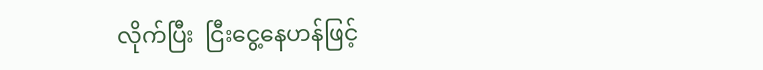လိုက်ပြီး  ငြီးငွေ့နေဟန်ဖြင့်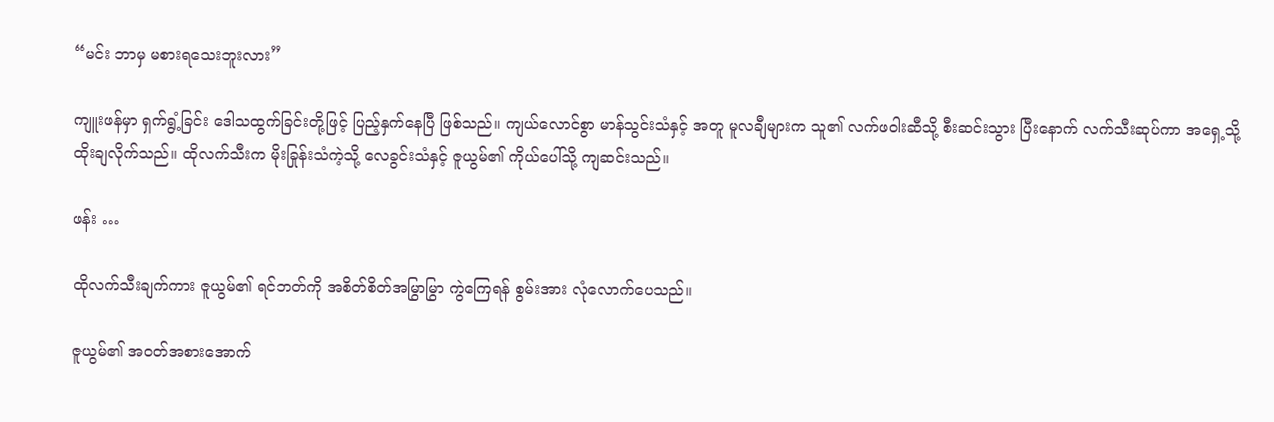“မင်း ဘာမှ မစားရသေးဘူးလား”

ကျူးဖန်မှာ ရှက်ရွံ့ခြင်း ဒေါသထွက်ခြင်းတို့ဖြင့် ပြည့်နှက်နေပြီ ဖြစ်သည်။ ကျယ်လောင်စွာ မာန်သွင်းသံနှင့် အတူ မူလချီများက သူ၏ လက်ဖဝါးဆီသို့ စီးဆင်းသွား ပြီးနောက် လက်သီးဆုပ်ကာ အရှေ့သို့ ထိုးချလိုက်သည်။ ထိုလက်သီးက မိုးခြုန်းသံကဲ့သို့ လေခွင်းသံနှင့် ဇူယွမ်၏ ကိုယ်ပေါ်သို့ ကျဆင်းသည်။

ဖန်း …

ထိုလက်သီးချက်ကား ဇူယွမ်၏ ရင်ဘတ်ကို အစိတ်စိတ်အမြွာမြွာ ကွဲကြေရန် စွမ်းအား လုံလောက်ပေသည်။

ဇူယွမ်၏ အဝတ်အစားအောက်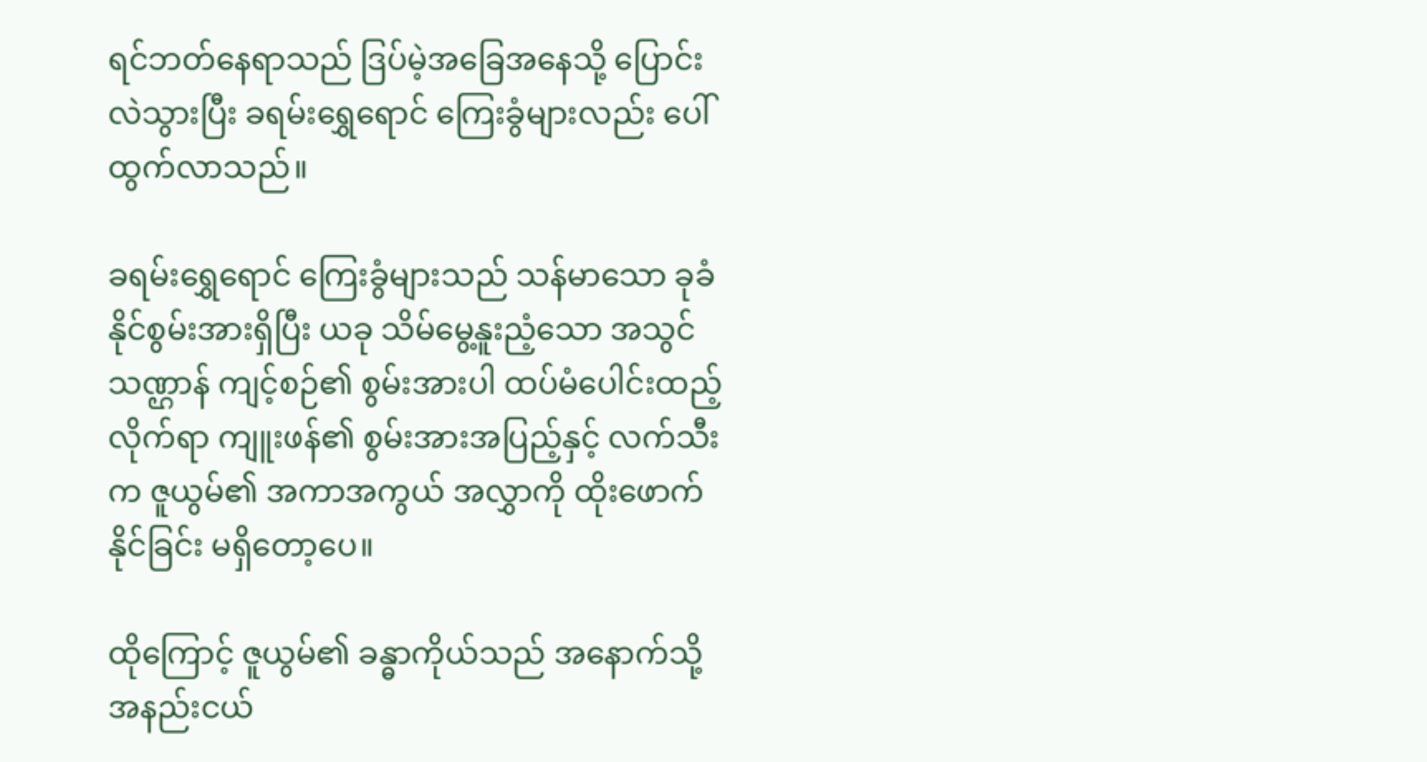ရင်ဘတ်နေရာသည် ဒြပ်မဲ့အခြေအနေသို့ ပြောင်းလဲသွားပြီး ခရမ်းရွှေရောင် ကြေးခွံများလည်း ပေါ်ထွက်လာသည်။

ခရမ်းရွှေရောင် ကြေးခွံများသည် သန်မာသော ခုခံနိုင်စွမ်းအားရှိပြီး ယခု သိမ်မွေ့နူးညံ့သော အသွင်သဏ္ဌာန် ကျင့်စဉ်၏ စွမ်းအားပါ ထပ်မံပေါင်းထည့်လိုက်ရာ ကျူးဖန်၏ စွမ်းအားအပြည့်နှင့် လက်သီးက ဇူယွမ်၏ အကာအကွယ် အလွှာကို ထိုးဖောက်နိုင်ခြင်း မရှိတော့ပေ။

ထိုကြောင့် ဇူယွမ်၏ ခန္ဓာကိုယ်သည် အနောက်သို့ အနည်းငယ်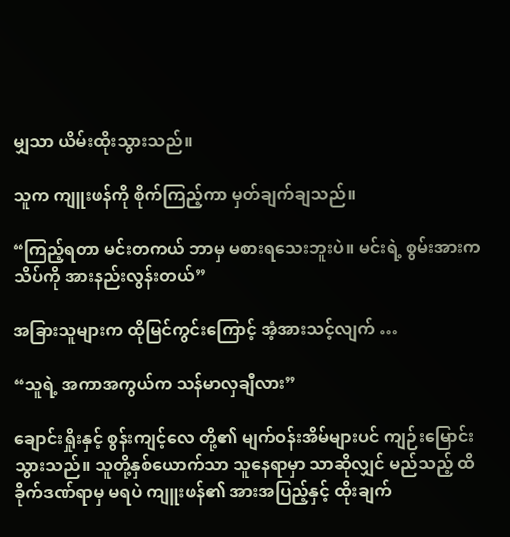မျှသာ ယိမ်းထိုးသွားသည်။

သူက ကျူးဖန်ကို စိုက်ကြည့်ကာ မှတ်ချက်ချသည်။

“ကြည့်ရတာ မင်းတကယ် ဘာမှ မစားရသေးဘူးပဲ။ မင်းရဲ့ စွမ်းအားက သိပ်ကို အားနည်းလွန်းတယ်”

အခြားသူများက ထိုမြင်ကွင်းကြောင့် အံ့အားသင့်လျက် …

“သူရဲ့ အကာအကွယ်က သန်မာလှချီလား”

ချောင်းရှိုးနှင့် စွန်းကျင့်လေ တို့၏ မျက်ဝန်းအိမ်များပင် ကျဉ်းမြောင်းသွားသည်။ သူတို့နှစ်ယောက်သာ သူနေရာမှာ သာဆိုလျှင် မည်သည့် ထိခိုက်ဒဏ်ရာမှ မရပဲ ကျူးဖန်၏ အားအပြည့်နှင့် ထိုးချက်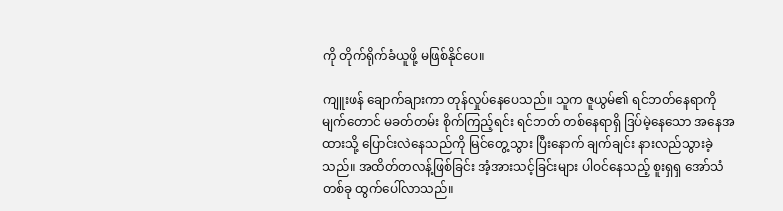ကို တိုက်ရိုက်ခံယူဖို့ မဖြစ်နိုင်ပေ။

ကျူးဖန် ချောက်ချားကာ တုန်လှုပ်နေပေသည်။ သူက ဇူယွမ်၏ ရင်ဘတ်နေရာကို မျက်တောင် မခတ်တမ်း စိုက်ကြည့်ရင်း ရင်ဘတ် တစ်နေရာရှိ ဒြပ်မဲ့နေသော အနေအထားသို့ ပြောင်းလဲနေသည်ကို မြင်တွေ့သွား ပြီးနောက် ချက်ချင်း နားလည်သွားခဲ့သည်။ အထိတ်တလန့်ဖြစ်ခြင်း အံ့အားသင့်ခြင်းများ ပါဝင်နေသည့် စူးရှရှ အော်သံတစ်ခု ထွက်ပေါ်လာသည်။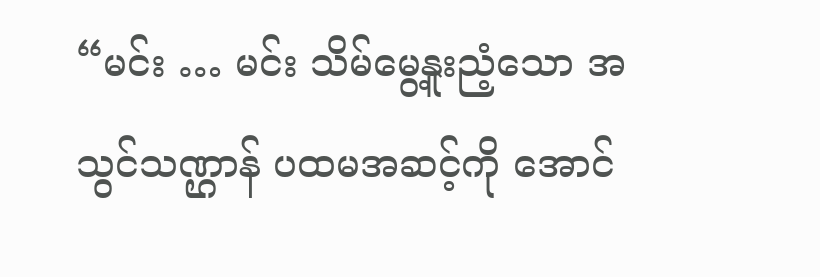“မင်း … မင်း သိမ်မွေ့နူးညံ့သော အသွင်သဏ္ဌာန် ပထမအဆင့်ကို အောင်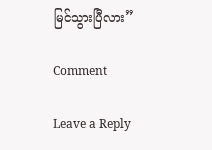မြင်သွားပြီလား”

Comment

Leave a Reply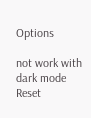Options

not work with dark mode
Reset